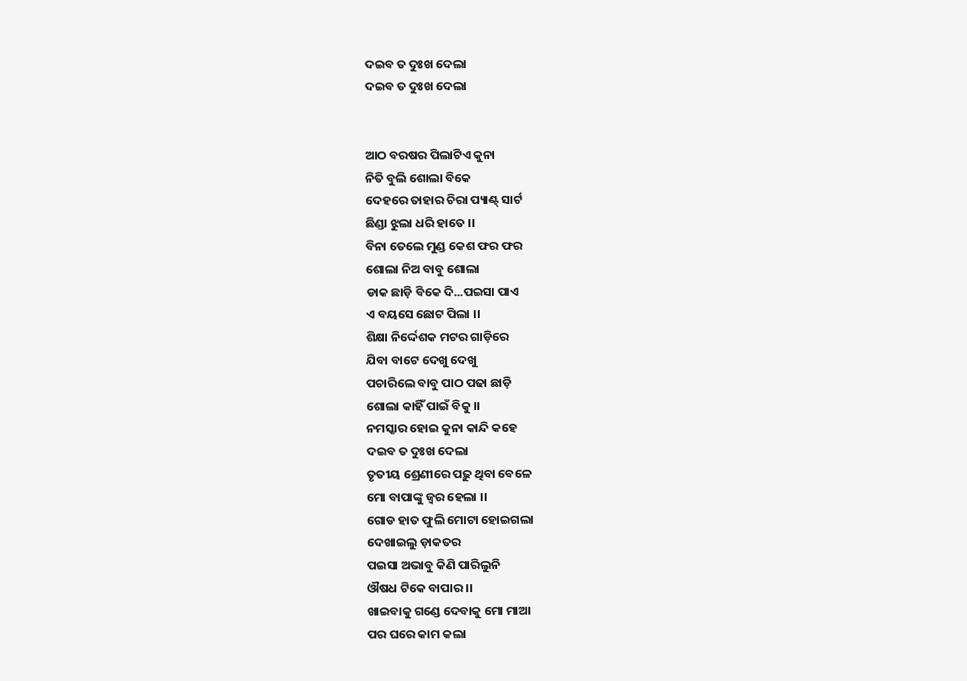ଦଇବ ତ ଦୁଃଖ ଦେଲା
ଦଇବ ତ ଦୁଃଖ ଦେଲା


ଆଠ ବରଷର ପିଲାଟିଏ କୁନା
ନିତି ବୁଲି ଶୋଲା ବିକେ
ଦେହରେ ତାହାର ଚିରା ପ୍ୟାଣ୍ଟ୍ ସାର୍ଟ
ଛିଣ୍ଡା ଝୁଲା ଧରି ହାତେ ।।
ବିନା ତେଲେ ମୁଣ୍ଡ କେଶ ଫର ଫର
ଶୋଲା ନିଅ ବାବୁ ଶୋଲା
ଡାକ ଛାଡ଼ି ବିକେ ଦି...ପଇସା ପାଏ
ଏ ବୟସେ ଛୋଟ ପିଲା ।।
ଶିକ୍ଷା ନିର୍ଦ୍ଦେଶକ ମଟର ଗାଡ଼ିରେ
ଯିବା ବାଟେ ଦେଖୁ ଦେଖୁ
ପଚାରିଲେ ବାବୁ ପାଠ ପଢା ଛାଡ଼ି
ଶୋଲା କାହିଁ ପାଇଁ ବିକୁ ।।
ନମସ୍କାର ହୋଇ କୁନା କାନ୍ଦି କହେ
ଦଇବ ତ ଦୁଃଖ ଦେଲା
ତୃତୀୟ ଶ୍ରେଣୀରେ ପଢ଼ୁ ଥିବା ବେଳେ
ମୋ ବାପାଙ୍କୁ ଜ୍ୱର ହେଲା ।।
ଗୋଡ ହାତ ଫୁଲି ମୋଟା ହୋଇଗଲା
ଦେଖାଇଲୁ ଡ଼ାକତର
ପଇସା ଅଭାବୁ କିଣି ପାରିଲୁନି
ଔଷଧ ଟିକେ ବାପାର ।।
ଖାଇବାକୁ ଗଣ୍ଡେ ଦେବାକୁ ମୋ ମାଆ
ପର ଘରେ କାମ କଲା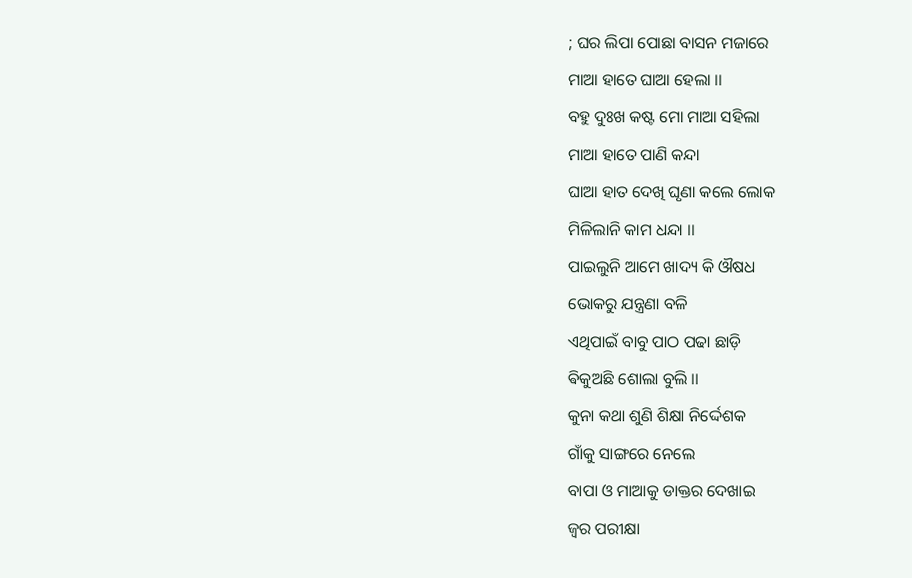; ଘର ଲିପା ପୋଛା ବାସନ ମଜାରେ
ମାଆ ହାତେ ଘାଆ ହେଲା ।।
ବହୁ ଦୁଃଖ କଷ୍ଟ ମୋ ମାଆ ସହିଲା
ମାଆ ହାତେ ପାଣି କନ୍ଦା
ଘାଆ ହାତ ଦେଖି ଘୃଣା କଲେ ଲୋକ
ମିଳିଲାନି କାମ ଧନ୍ଦା ।।
ପାଇଲୁନି ଆମେ ଖାଦ୍ୟ କି ଔଷଧ
ଭୋକରୁ ଯନ୍ତ୍ରଣା ବଳି
ଏଥିପାଇଁ ବାବୁ ପାଠ ପଢା ଛାଡ଼ି
ଵିକୁଅଛି ଶୋଲା ବୁଲି ।।
କୁନା କଥା ଶୁଣି ଶିକ୍ଷା ନିର୍ଦ୍ଦେଶକ
ଗାଁକୁ ସାଙ୍ଗରେ ନେଲେ
ବାପା ଓ ମାଆକୁ ଡାକ୍ତର ଦେଖାଇ
ଜ୍ୱର ପରୀକ୍ଷା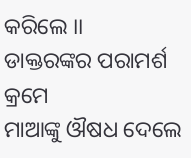କରିଲେ ।।
ଡାକ୍ତରଙ୍କର ପରାମର୍ଶ କ୍ରମେ
ମାଆଙ୍କୁ ଔଷଧ ଦେଲେ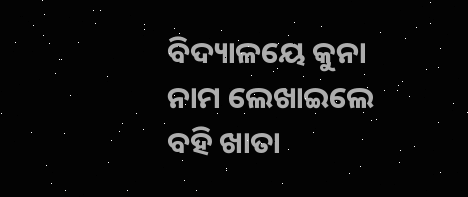ବିଦ୍ୟାଳୟେ କୁନା ନାମ ଲେଖାଇଲେ
ବହି ଖାତା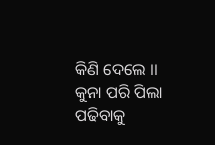କିଣି ଦେଲେ ।।
କୁନା ପରି ପିଲା ପଢିବାକୁ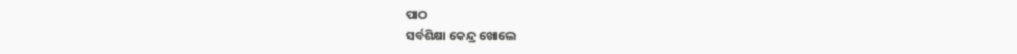ପାଠ
ସର୍ବଶିକ୍ଷା କେନ୍ଦ୍ର ଖୋଲେ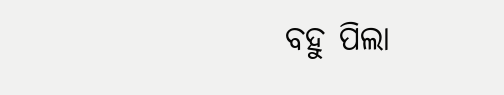ବହୁ ପିଲା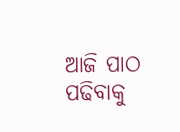ଆଜି ପାଠ ପଢିବାକୁ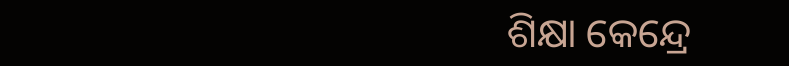ଶିକ୍ଷା କେନ୍ଦ୍ରେ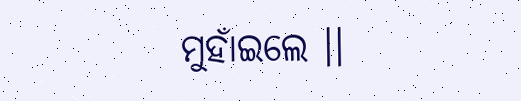ମୁହାଁଇଲେ ।।